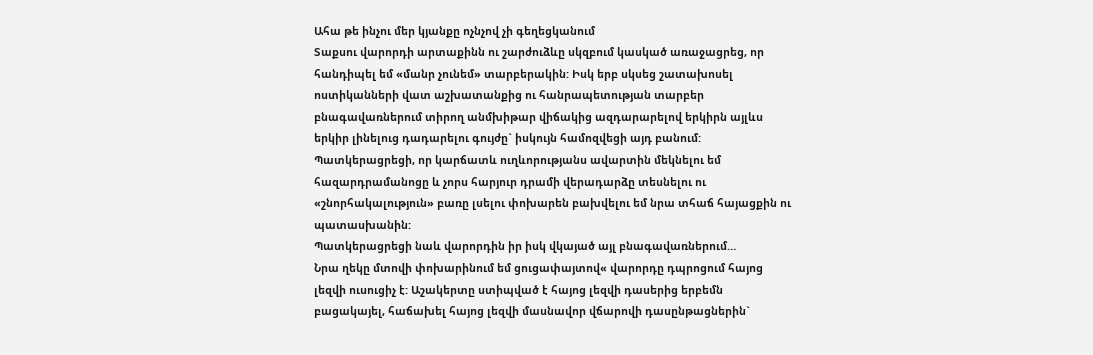Ահա թե ինչու մեր կյանքը ոչնչով չի գեղեցկանում
Տաքսու վարորդի արտաքինն ու շարժուձևը սկզբում կասկած առաջացրեց, որ հանդիպել եմ «մանր չունեմ» տարբերակին: Իսկ երբ սկսեց շատախոսել ոստիկանների վատ աշխատանքից ու հանրապետության տարբեր բնագավառներում տիրող անմխիթար վիճակից ազդարարելով երկիրն այլևս երկիր լինելուց դադարելու գույժը` իսկույն համոզվեցի այդ բանում: Պատկերացրեցի, որ կարճատև ուղևորությանս ավարտին մեկնելու եմ հազարդրամանոցը և չորս հարյուր դրամի վերադարձը տեսնելու ու «շնորհակալություն» բառը լսելու փոխարեն բախվելու եմ նրա տհաճ հայացքին ու պատասխանին:
Պատկերացրեցի նաև վարորդին իր իսկ վկայած այլ բնագավառներում…
Նրա ղեկը մտովի փոխարինում եմ ցուցափայտով« վարորդը դպրոցում հայոց լեզվի ուսուցիչ է: Աշակերտը ստիպված է հայոց լեզվի դասերից երբեմն բացակայել, հաճախել հայոց լեզվի մասնավոր վճարովի դասընթացներին`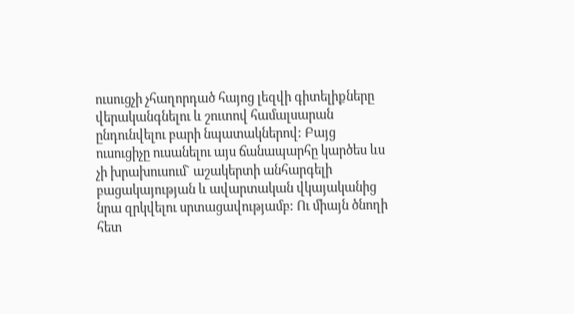ուսուցչի չհաղորդած հայոց լեզվի գիտելիքները վերականգնելու և շուտով համալսարան ընդունվելու բարի նպատակներով: Բայց ուսուցիչը ուսանելու այս ճանապարհը կարծես ևս չի խրախուսում` աշակերտի անհարգելի բացակայության և ավարտական վկայականից նրա զրկվելու սրտացավությամբ: Ու միայն ծնողի հետ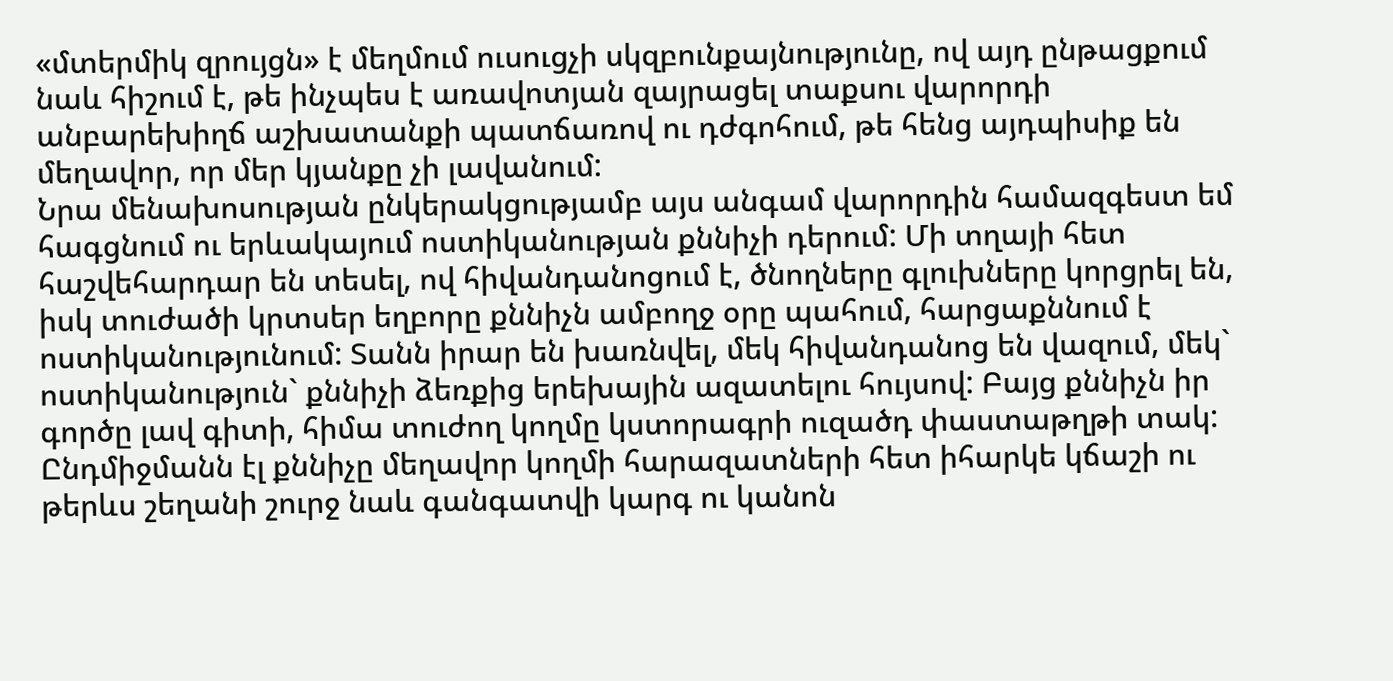«մտերմիկ զրույցն» է մեղմում ուսուցչի սկզբունքայնությունը, ով այդ ընթացքում նաև հիշում է, թե ինչպես է առավոտյան զայրացել տաքսու վարորդի անբարեխիղճ աշխատանքի պատճառով ու դժգոհում, թե հենց այդպիսիք են մեղավոր, որ մեր կյանքը չի լավանում:
Նրա մենախոսության ընկերակցությամբ այս անգամ վարորդին համազգեստ եմ հագցնում ու երևակայում ոստիկանության քննիչի դերում: Մի տղայի հետ հաշվեհարդար են տեսել, ով հիվանդանոցում է, ծնողները գլուխները կորցրել են, իսկ տուժածի կրտսեր եղբորը քննիչն ամբողջ օրը պահում, հարցաքննում է ոստիկանությունում: Տանն իրար են խառնվել, մեկ հիվանդանոց են վազում, մեկ` ոստիկանություն` քննիչի ձեռքից երեխային ազատելու հույսով: Բայց քննիչն իր գործը լավ գիտի, հիմա տուժող կողմը կստորագրի ուզածդ փաստաթղթի տակ: Ընդմիջմանն էլ քննիչը մեղավոր կողմի հարազատների հետ իհարկե կճաշի ու թերևս շեղանի շուրջ նաև գանգատվի կարգ ու կանոն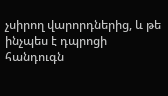չսիրող վարորդներից, և թե ինչպես է դպրոցի հանդուգն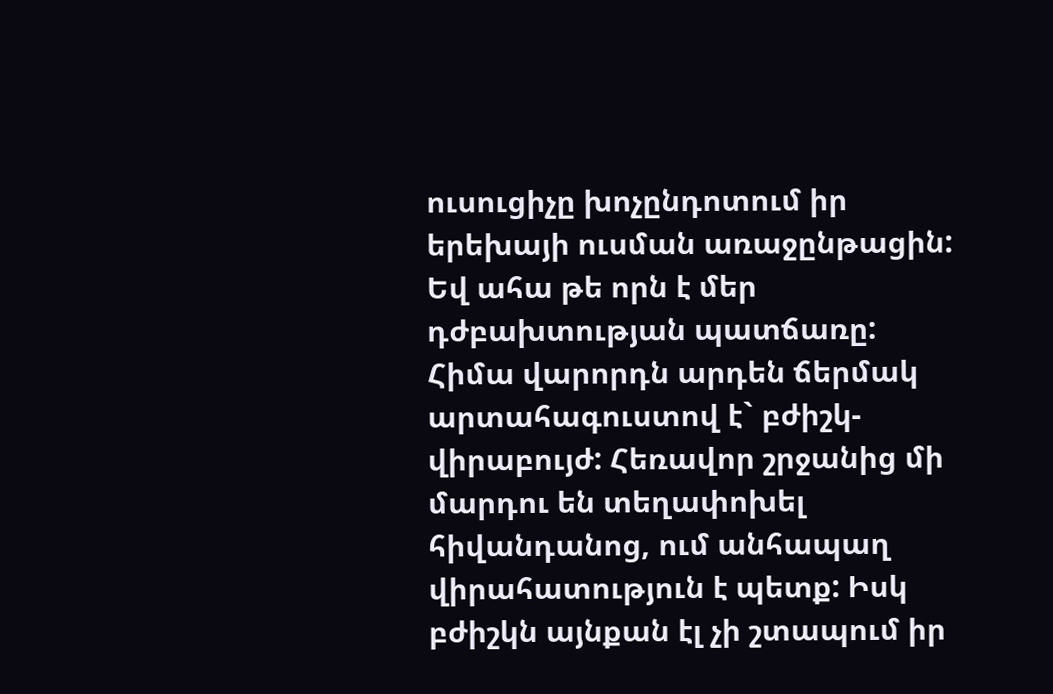ուսուցիչը խոչընդոտում իր երեխայի ուսման առաջընթացին: Եվ ահա թե որն է մեր դժբախտության պատճառը:
Հիմա վարորդն արդեն ճերմակ արտահագուստով է` բժիշկ-վիրաբույժ: Հեռավոր շրջանից մի մարդու են տեղափոխել հիվանդանոց, ում անհապաղ վիրահատություն է պետք: Իսկ բժիշկն այնքան էլ չի շտապում իր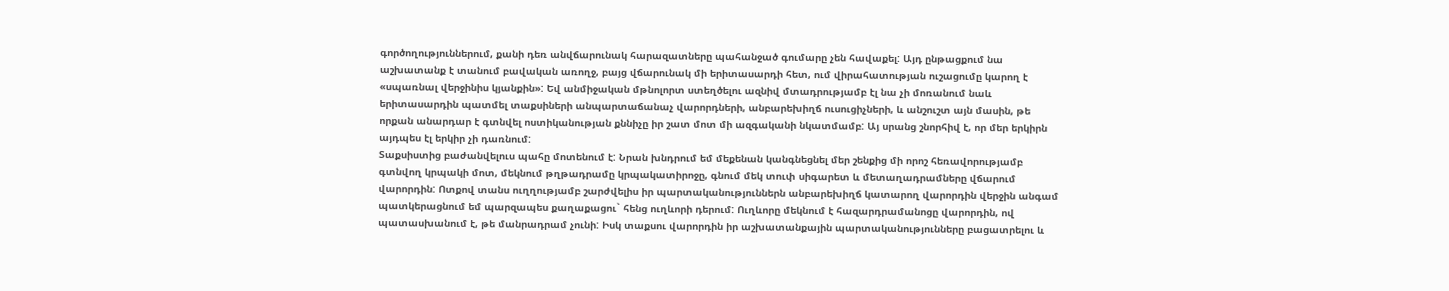գործողություններում, քանի դեռ անվճարունակ հարազատները պահանջած գումարը չեն հավաքել: Այդ ընթացքում նա աշխատանք է տանում բավական առողջ, բայց վճարունակ մի երիտասարդի հետ, ում վիրահատության ուշացումը կարող է «սպառնալ վերջինիս կյանքին»: Եվ անմիջական մթնոլորտ ստեղծելու ազնիվ մտադրությամբ էլ նա չի մոռանում նաև երիտասարդին պատմել տաքսիների անպարտաճանաչ վարորդների, անբարեխիղճ ուսուցիչների, և անշուշտ այն մասին, թե որքան անարդար է գտնվել ոստիկանության քննիչը իր շատ մոտ մի ազգականի նկատմամբ: Այ սրանց շնորհիվ է, որ մեր երկիրն այդպես էլ երկիր չի դառնում:
Տաքսիստից բաժանվելուս պահը մոտենում է: Նրան խնդրում եմ մեքենան կանգնեցնել մեր շենքից մի որոշ հեռավորությամբ գտնվող կրպակի մոտ, մեկնում թղթադրամը կրպակատիրոջը, գնում մեկ տուփ սիգարետ և մետաղադրամները վճարում վարորդին: Ոտքով տանս ուղղությամբ շարժվելիս իր պարտականություններն անբարեխիղճ կատարող վարորդին վերջին անգամ պատկերացնում եմ պարզապես քաղաքացու` հենց ուղևորի դերում: Ուղևորը մեկնում է հազարդրամանոցը վարորդին, ով պատասխանում է, թե մանրադրամ չունի: Իսկ տաքսու վարորդին իր աշխատանքային պարտականությունները բացատրելու և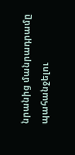նրանից մանրադրամը պահանջելու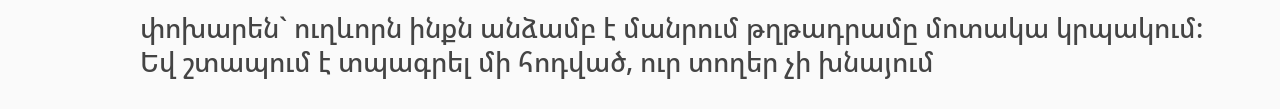փոխարեն` ուղևորն ինքն անձամբ է մանրում թղթադրամը մոտակա կրպակում:
Եվ շտապում է տպագրել մի հոդված, ուր տողեր չի խնայում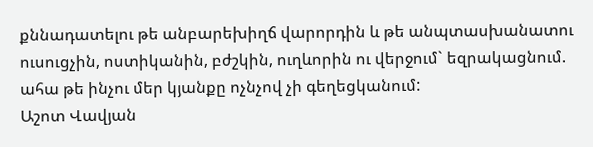քննադատելու թե անբարեխիղճ վարորդին և թե անպտասխանատու ուսուցչին, ոստիկանին, բժշկին, ուղևորին ու վերջում` եզրակացնում. ահա թե ինչու մեր կյանքը ոչնչով չի գեղեցկանում:
Աշոտ Վավյան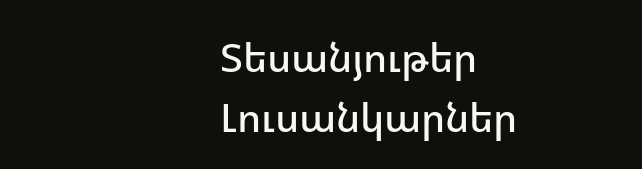Տեսանյութեր
Լուսանկարներ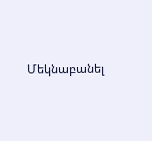Մեկնաբանել